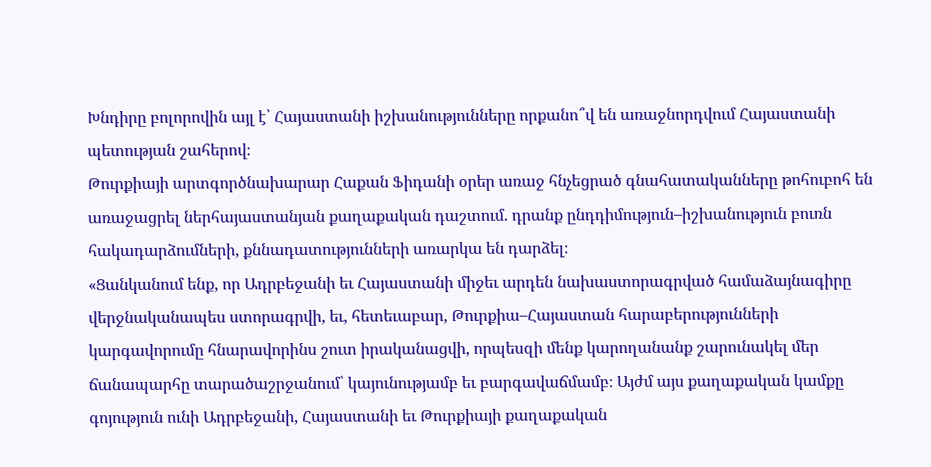Խնդիրը բոլորովին այլ է՝ Հայաստանի իշխանությունները որքանո՞վ են առաջնորդվում Հայաստանի պետության շահերով։
Թուրքիայի արտգործնախարար Հաքան Ֆիդանի օրեր առաջ հնչեցրած գնահատականները թոհուբոհ են առաջացրել ներհայաստանյան քաղաքական դաշտում. դրանք ընդդիմություն–իշխանություն բուռն հակադարձումների, քննադատությունների առարկա են դարձել։
«Ցանկանում ենք, որ Ադրբեջանի եւ Հայաստանի միջեւ արդեն նախաստորագրված համաձայնագիրը վերջնականապես ստորագրվի, եւ, հետեւաբար, Թուրքիա–Հայաստան հարաբերությունների կարգավորումը հնարավորինս շուտ իրականացվի, որպեսզի մենք կարողանանք շարունակել մեր ճանապարհը տարածաշրջանում՝ կայունությամբ եւ բարգավաճմամբ։ Այժմ այս քաղաքական կամքը գոյություն ունի Ադրբեջանի, Հայաստանի եւ Թուրքիայի քաղաքական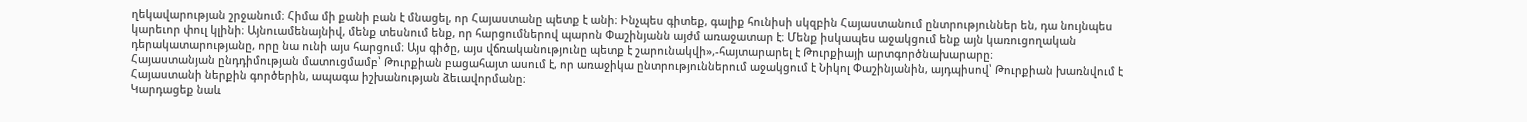ղեկավարության շրջանում։ Հիմա մի քանի բան է մնացել, որ Հայաստանը պետք է անի։ Ինչպես գիտեք, գալիք հունիսի սկզբին Հայաստանում ընտրություններ են, դա նույնպես կարեւոր փուլ կլինի։ Այնուամենայնիվ, մենք տեսնում ենք, որ հարցումներով պարոն Փաշինյանն այժմ առաջատար է։ Մենք իսկապես աջակցում ենք այն կառուցողական դերակատարությանը, որը նա ունի այս հարցում։ Այս գիծը, այս վճռականությունը պետք է շարունակվի»,-հայտարարել է Թուրքիայի արտգործնախարարը։
Հայաստանյան ընդդիմության մատուցմամբ՝ Թուրքիան բացահայտ ասում է, որ առաջիկա ընտրություններում աջակցում է Նիկոլ Փաշինյանին, այդպիսով՝ Թուրքիան խառնվում է Հայաստանի ներքին գործերին, ապագա իշխանության ձեւավորմանը։
Կարդացեք նաև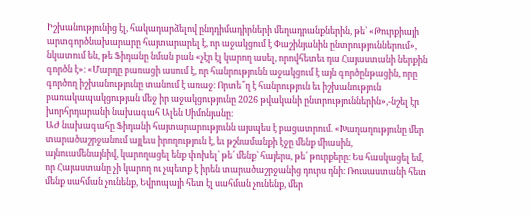Իշխանությունից էլ, հակադարձելով ընդդիմադիրների մեղադրանքներին, թե՝ «Թուրքիայի արտգործնախարարը հայտարարել է, որ աջակցում է Փաշինյանին ընտրություններում», նկատում են, թե Ֆիդանը նման բան «չէր էլ կարող ասել, որովհետեւ դա Հայաստանի ներքին գործն է»։ «Մարդը բառացի ասում է, որ հանրությունն աջակցում է այն գործընթացին, որը գործող իշխանությունը տանում է առաջ։ Որտե՞ղ է հանրություն եւ իշխանություն բառակապակցության մեջ իր աջակցությունը 2026 թվականի ընտրություններին»,-նշել էր խորհրդարանի նախագահ Ալեն Սիմոնյանը։
ԱԺ նախագահը Ֆիդանի հայտարարությունն այսպես է բացատրում. «Խաղաղությունը մեր տարածաշրջանում այլեւս իրողություն է, եւ թշնամանքի էջը մենք միասին, այնուամենայնիվ, կարողացել ենք փոխել՝ թե՛ մենք՝ հայերս, թե՛ թուրքերը։ Ես հասկացել եմ, որ Հայաստանը չի կարող ու չպետք է իրեն տարածաշրջանից դուրս դնի։ Ռուսաստանի հետ մենք սահման չունենք, Եվրոպայի հետ էլ սահման չունենք, մեր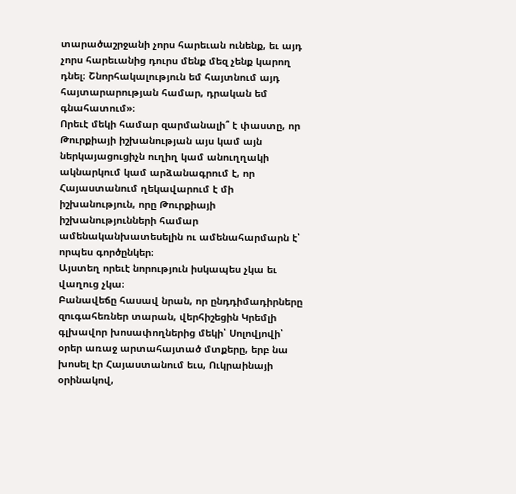տարածաշրջանի չորս հարեւան ունենք, եւ այդ չորս հարեւանից դուրս մենք մեզ չենք կարող դնել։ Շնորհակալություն եմ հայտնում այդ հայտարարության համար, դրական եմ գնահատում»։
Որեւէ մեկի համար զարմանալի՞ է փաստը, որ Թուրքիայի իշխանության այս կամ այն ներկայացուցիչն ուղիղ կամ անուղղակի ակնարկում կամ արձանագրում է, որ Հայաստանում ղեկավարում է մի իշխանություն, որը Թուրքիայի իշխանությունների համար ամենականխատեսելին ու ամենահարմարն է՝ որպես գործընկեր։
Այստեղ որեւէ նորություն իսկապես չկա եւ վաղուց չկա։
Բանավեճը հասավ նրան, որ ընդդիմադիրները զուգահեռներ տարան, վերհիշեցին Կրեմլի գլխավոր խոսափողներից մեկի՝ Սոլովյովի՝ օրեր առաջ արտահայտած մտքերը, երբ նա խոսել էր Հայաստանում եւս, Ուկրաինայի օրինակով,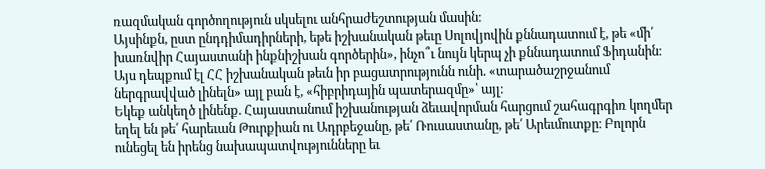ռազմական գործողություն սկսելու անհրաժեշտության մասին։
Այսինքն, ըստ ընդդիմադիրների, եթե իշխանական թեւը Սոլովյովին քննադատում է, թե «մի՛ խառնվիր Հայաստանի ինքնիշխան գործերին», ինչո՞ւ նույն կերպ չի քննադատում Ֆիդանին։
Այս դեպքում էլ ՀՀ իշխանական թեւն իր բացատրությունն ունի. «տարածաշրջանում ներգրավված լինելն» այլ բան է, «հիբրիդային պատերազմը»՝ այլ։
Եկեք անկեղծ լինենք. Հայաստանում իշխանության ձեւավորման հարցում շահագրգիռ կողմեր եղել են թե՛ հարեւան Թուրքիան ու Ադրբեջանը, թե՛ Ռուսաստանը, թե՛ Արեւմուտքը։ Բոլորն ունեցել են իրենց նախապատվությունները եւ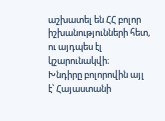աշխատել են ՀՀ բոլոր իշխանությունների հետ, ու այդպես էլ կշարունակվի։
Խնդիրը բոլորովին այլ է՝ Հայաստանի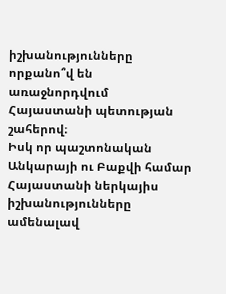իշխանությունները որքանո՞վ են առաջնորդվում Հայաստանի պետության շահերով։
Իսկ որ պաշտոնական Անկարայի ու Բաքվի համար Հայաստանի ներկայիս իշխանությունները ամենալավ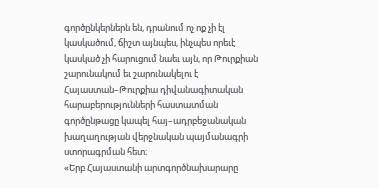գործընկերներն են, դրանում ոչ ոք չի էլ կասկածում, ճիշտ այնպես, ինչպես որեւէ կասկած չի հարուցում նաեւ այն, որ Թուրքիան շարունակում եւ շարունակելու է Հայաստան–Թուրքիա դիվանագիտական հարաբերությունների հաստատման գործընթացը կապել հայ–ադրբեջանական խաղաղության վերջնական պայմանագրի ստորագրման հետ։
«Երբ Հայաստանի արտգործնախարարը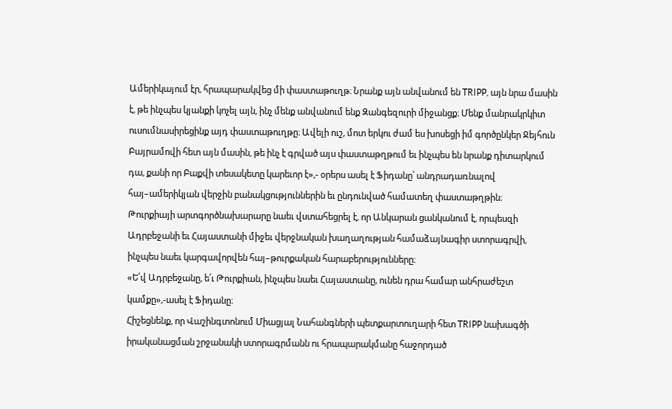Ամերիկայում էր, հրապարակվեց մի փաստաթուղթ։ Նրանք այն անվանում են TRIPP, այն նրա մասին է, թե ինչպես կյանքի կոչել այն, ինչ մենք անվանում ենք Զանգեզուրի միջանցք։ Մենք մանրակրկիտ ուսումնասիրեցինք այդ փաստաթուղթը։ Ավելի ուշ, մոտ երկու ժամ ես խոսեցի իմ գործընկեր Ջեյհուն Բայրամովի հետ այն մասին, թե ինչ է գրված այս փաստաթղթում եւ ինչպես են նրանք դիտարկում դա, քանի որ Բաքվի տեսակետը կարեւոր է»,- օրերս ասել է Ֆիդանը՝ անդրադառնալով հայ–ամերիկյան վերջին բանակցություններին եւ ընդունված համատեղ փաստաթղթին։
Թուրքիայի արտգործնախարարը նաեւ վստահեցրել է, որ Անկարան ցանկանում է, որպեսզի Ադրբեջանի եւ Հայաստանի միջեւ վերջնական խաղաղության համաձայնագիր ստորագրվի, ինչպես նաեւ կարգավորվեն հայ–թուրքական հարաբերությունները։
«Ե՛վ Ադրբեջանը, ե՛ւ Թուրքիան, ինչպես նաեւ Հայաստանը, ունեն դրա համար անհրաժեշտ կամքը»,-ասել է Ֆիդանը։
Հիշեցնենք, որ Վաշինգտոնում Միացյալ Նահանգների պետքարտուղարի հետ TRIPP նախագծի իրականացման շրջանակի ստորագրմանն ու հրապարակմանը հաջորդած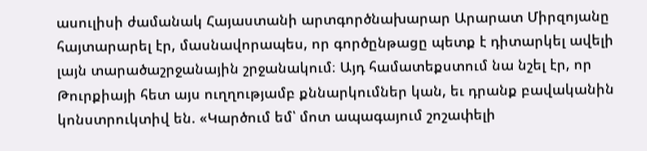ասուլիսի ժամանակ Հայաստանի արտգործնախարար Արարատ Միրզոյանը հայտարարել էր, մասնավորապես, որ գործընթացը պետք է դիտարկել ավելի լայն տարածաշրջանային շրջանակում։ Այդ համատեքստում նա նշել էր, որ Թուրքիայի հետ այս ուղղությամբ քննարկումներ կան, եւ դրանք բավականին կոնստրուկտիվ են. «Կարծում եմ՝ մոտ ապագայում շոշափելի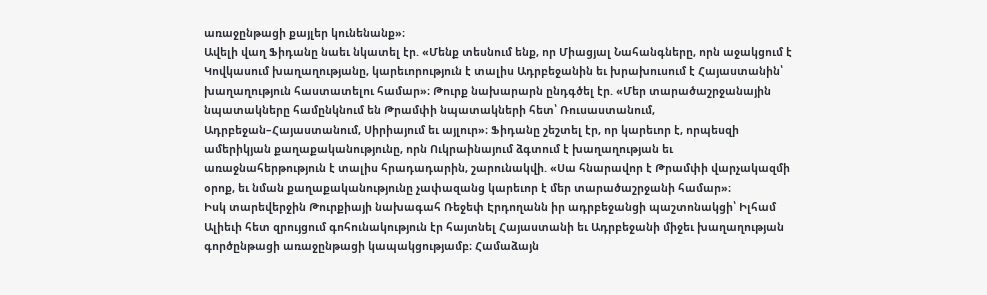առաջընթացի քայլեր կունենանք»։
Ավելի վաղ Ֆիդանը նաեւ նկատել էր. «Մենք տեսնում ենք, որ Միացյալ Նահանգները, որն աջակցում է Կովկասում խաղաղությանը, կարեւորություն է տալիս Ադրբեջանին եւ խրախուսում է Հայաստանին՝ խաղաղություն հաստատելու համար»։ Թուրք նախարարն ընդգծել էր. «Մեր տարածաշրջանային նպատակները համընկնում են Թրամփի նպատակների հետ՝ Ռուսաստանում, Ադրբեջան–Հայաստանում, Սիրիայում եւ այլուր»։ Ֆիդանը շեշտել էր, որ կարեւոր է, որպեսզի ամերիկյան քաղաքականությունը, որն Ուկրաինայում ձգտում է խաղաղության եւ առաջնահերթություն է տալիս հրադադարին, շարունակվի. «Սա հնարավոր է Թրամփի վարչակազմի օրոք, եւ նման քաղաքականությունը չափազանց կարեւոր է մեր տարածաշրջանի համար»։
Իսկ տարեվերջին Թուրքիայի նախագահ Ռեջեփ Էրդողանն իր ադրբեջանցի պաշտոնակցի՝ Իլհամ Ալիեւի հետ զրույցում գոհունակություն էր հայտնել Հայաստանի եւ Ադրբեջանի միջեւ խաղաղության գործընթացի առաջընթացի կապակցությամբ։ Համաձայն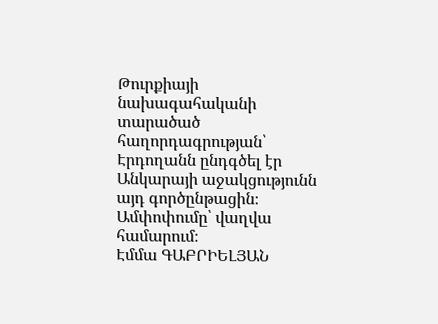Թուրքիայի նախագահականի տարածած հաղորդագրության՝ Էրդողանն ընդգծել էր Անկարայի աջակցությունն այդ գործընթացին։
Ամփոփումը՝ վաղվա համարում։
Էմմա ԳԱԲՐԻԵԼՅԱՆ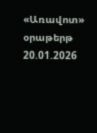«Առավոտ» օրաթերթ
20.01.2026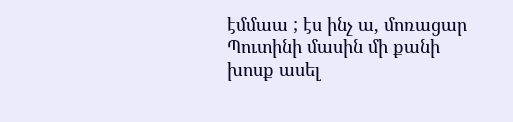էմմաա ; էս ինչ ա, մոռացար Պուտինի մասին մի քանի խոսք ասել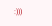:)))